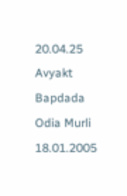20.04.25 Avyakt Bapdada Odia Murli 18.01.2005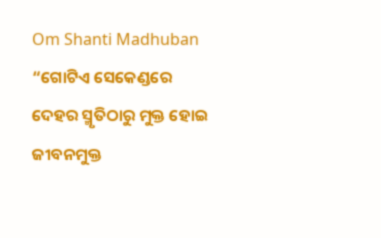Om Shanti Madhuban
“ଗୋଟିଏ ସେକେଣ୍ଡରେ
ଦେହର ସ୍ମୃତିଠାରୁ ମୁକ୍ତ ହୋଇ ଜୀବନମୁକ୍ତ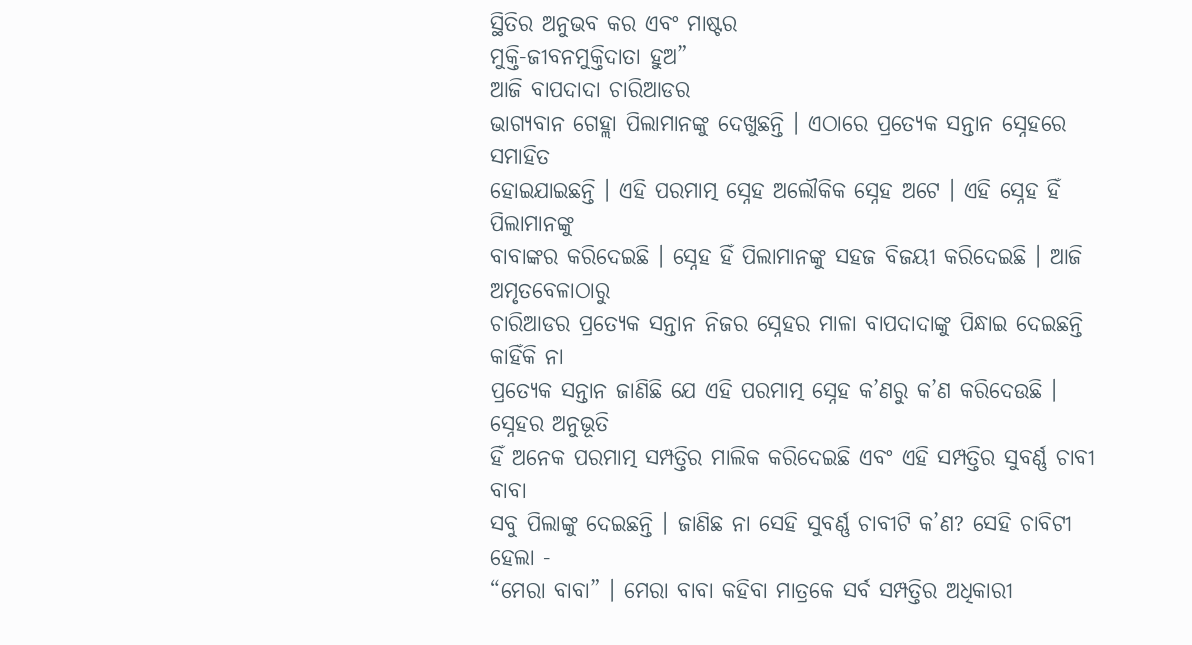ସ୍ଥିତିର ଅନୁଭବ କର ଏବଂ ମାଷ୍ଟର
ମୁକ୍ତି-ଜୀବନମୁକ୍ତିଦାତା ହୁଅ”
ଆଜି ବାପଦାଦା ଚାରିଆଡର
ଭାଗ୍ୟବାନ ଗେହ୍ଲା ପିଲାମାନଙ୍କୁ ଦେଖୁଛନ୍ତି । ଏଠାରେ ପ୍ରତ୍ୟେକ ସନ୍ତାନ ସ୍ନେହରେ ସମାହିତ
ହୋଇଯାଇଛନ୍ତି । ଏହି ପରମାତ୍ମ ସ୍ନେହ ଅଲୌକିକ ସ୍ନେହ ଅଟେ । ଏହି ସ୍ନେହ ହିଁ ପିଲାମାନଙ୍କୁ
ବାବାଙ୍କର କରିଦେଇଛି । ସ୍ନେହ ହିଁ ପିଲାମାନଙ୍କୁ ସହଜ ବିଜୟୀ କରିଦେଇଛି । ଆଜି ଅମୃତବେଳାଠାରୁ
ଚାରିଆଡର ପ୍ରତ୍ୟେକ ସନ୍ତାନ ନିଜର ସ୍ନେହର ମାଳା ବାପଦାଦାଙ୍କୁ ପିନ୍ଧାଇ ଦେଇଛନ୍ତି କାହିଁକି ନା
ପ୍ରତ୍ୟେକ ସନ୍ତାନ ଜାଣିଛି ଯେ ଏହି ପରମାତ୍ମ ସ୍ନେହ କ’ଣରୁ କ’ଣ କରିଦେଉଛି । ସ୍ନେହର ଅନୁଭୂତି
ହିଁ ଅନେକ ପରମାତ୍ମ ସମ୍ପତ୍ତିର ମାଲିକ କରିଦେଇଛି ଏବଂ ଏହି ସମ୍ପତ୍ତିର ସୁବର୍ଣ୍ଣ ଚାବୀ ବାବା
ସବୁ ପିଲାଙ୍କୁ ଦେଇଛନ୍ତି । ଜାଣିଛ ନା ସେହି ସୁବର୍ଣ୍ଣ ଚାବୀଟି କ’ଣ? ସେହି ଚାବିଟୀ ହେଲା -
“ମେରା ବାବା” । ମେରା ବାବା କହିବା ମାତ୍ରକେ ସର୍ବ ସମ୍ପତ୍ତିର ଅଧିକାରୀ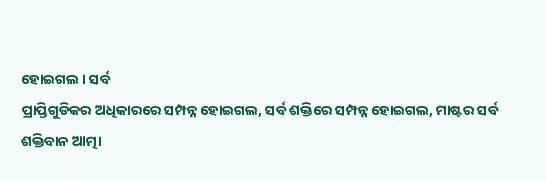ହୋଇଗଲ । ସର୍ବ
ପ୍ରାପ୍ତିଗୁଡିକର ଅଧିକାରରେ ସମ୍ପନ୍ନ ହୋଇଗଲ, ସର୍ବ ଶକ୍ତିରେ ସମ୍ପନ୍ନ ହୋଇଗଲ, ମାଷ୍ଟର ସର୍ବ
ଶକ୍ତିବାନ ଆତ୍ମା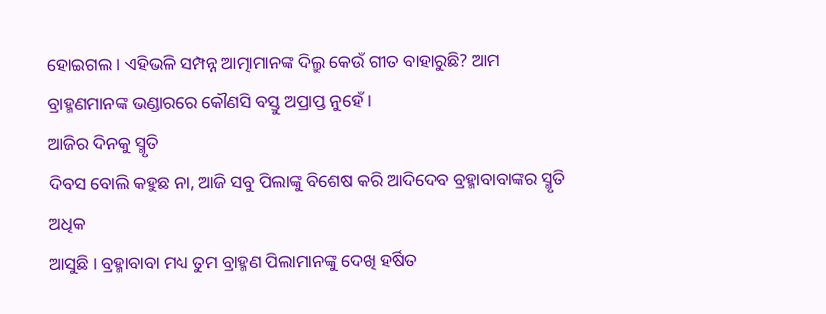ହୋଇଗଲ । ଏହିଭଳି ସମ୍ପନ୍ନ ଆତ୍ମାମାନଙ୍କ ଦିଲ୍ରୁ କେଉଁ ଗୀତ ବାହାରୁଛି? ଆମ
ବ୍ରାହ୍ମଣମାନଙ୍କ ଭଣ୍ଡାରରେ କୌଣସି ବସ୍ତୁ ଅପ୍ରାପ୍ତ ନୁହେଁ ।
ଆଜିର ଦିନକୁ ସ୍ମୃତି
ଦିବସ ବୋଲି କହୁଛ ନା, ଆଜି ସବୁ ପିଲାଙ୍କୁ ବିଶେଷ କରି ଆଦିଦେବ ବ୍ରହ୍ମାବାବାଙ୍କର ସ୍ମୃତି ଅଧିକ
ଆସୁଛି । ବ୍ରହ୍ମାବାବା ମଧ୍ୟ ତୁମ ବ୍ରାହ୍ମଣ ପିଲାମାନଙ୍କୁ ଦେଖି ହର୍ଷିତ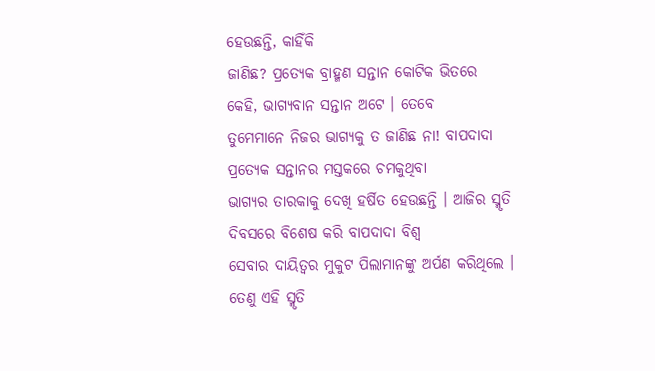ହେଉଛନ୍ତି, କାହିଁକି
ଜାଣିଛ? ପ୍ରତ୍ୟେକ ବ୍ରାହ୍ମଣ ସନ୍ତାନ କୋଟିକ ଭିତରେ କେହି, ଭାଗ୍ୟବାନ ସନ୍ତାନ ଅଟେ । ତେବେ
ତୁମେମାନେ ନିଜର ଭାଗ୍ୟକୁ ତ ଜାଣିଛ ନା! ବାପଦାଦା ପ୍ରତ୍ୟେକ ସନ୍ତାନର ମସ୍ତକରେ ଚମକୁଥିବା
ଭାଗ୍ୟର ତାରକାକୁ ଦେଖି ହର୍ଷିତ ହେଉଛନ୍ତି । ଆଜିର ସ୍ମୃତି ଦିବସରେ ବିଶେଷ କରି ବାପଦାଦା ବିଶ୍ୱ
ସେବାର ଦାୟିତ୍ୱର ମୁକୁଟ ପିଲାମାନଙ୍କୁ ଅର୍ପଣ କରିଥିଲେ । ତେଣୁ ଏହି ସ୍ମୃତି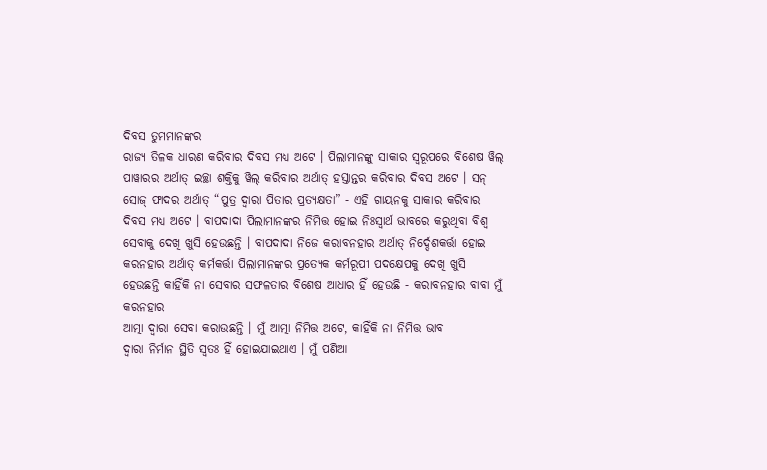ଦିବସ ତୁମମାନଙ୍କର
ରାଜ୍ୟ ତିଳକ ଧାରଣ କରିବାର ଦିବସ ମଧ୍ୟ ଅଟେ । ପିଲାମାନଙ୍କୁ ସାକାର ସ୍ୱରୂପରେ ବିଶେଷ ୱିଲ୍
ପାୱାରର ଅର୍ଥାତ୍ ଇଚ୍ଛା ଶକ୍ତିକୁ ୱିଲ୍ କରିବାର ଅର୍ଥାତ୍ ହସ୍ତାନ୍ତର କରିବାର ଦିବସ ଅଟେ । ସନ୍
ସୋଜ୍ ଫାଦର ଅର୍ଥାତ୍ “ପୁତ୍ର ଦ୍ୱାରା ପିତାର ପ୍ରତ୍ୟକ୍ଷତା” - ଏହି ଗାୟନକୁ ସାକାର କରିବାର
ଦିବସ ମଧ୍ୟ ଅଟେ । ବାପଦାଦା ପିଲାମାନଙ୍କର ନିମିତ୍ତ ହୋଇ ନିଃସ୍ୱାର୍ଥ ଭାବରେ କରୁଥିବା ବିଶ୍ୱ
ସେବାକୁ ଦେଖି ଖୁସି ହେଉଛନ୍ତି । ବାପଦାଦା ନିଜେ କରାବନହାର ଅର୍ଥାତ୍ ନିର୍ଦ୍ଦେଶକର୍ତ୍ତା ହୋଇ
କରନହାର ଅର୍ଥାତ୍ କର୍ମକର୍ତ୍ତା ପିଲାମାନଙ୍କର ପ୍ରତ୍ୟେକ କର୍ମରୂପୀ ପଦକ୍ଷେପକୁ ଦେଖି ଖୁସି
ହେଉଛନ୍ତି କାହିଁକି ନା ସେବାର ସଫଳତାର ବିଶେଷ ଆଧାର ହିଁ ହେଉଛି - କରାବନହାର ବାବା ମୁଁ କରନହାର
ଆତ୍ମା ଦ୍ୱାରା ସେବା କରାଉଛନ୍ତି । ମୁଁ ଆତ୍ମା ନିମିତ୍ତ ଅଟେ, କାହିଁକି ନା ନିମିତ୍ତ ଭାବ
ଦ୍ୱାରା ନିର୍ମାନ ସ୍ଥିତି ସ୍ୱତଃ ହିଁ ହୋଇଯାଇଥାଏ । ମୁଁ ପଣିଆ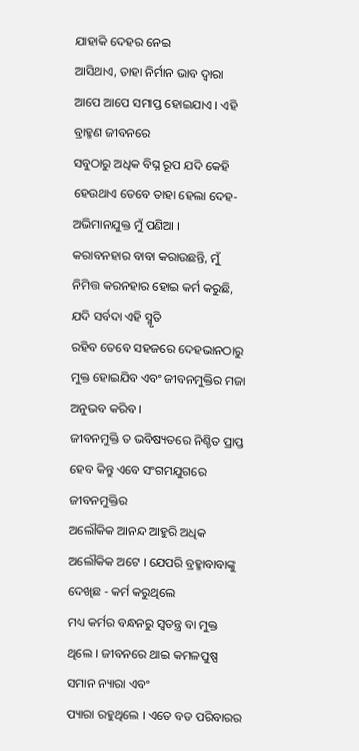ଯାହାକି ଦେହର ନେଇ
ଆସିଥାଏ, ତାହା ନିର୍ମାନ ଭାବ ଦ୍ୱାରା ଆପେ ଆପେ ସମାପ୍ତ ହୋଇଯାଏ । ଏହି ବ୍ରାହ୍ମଣ ଜୀବନରେ
ସବୁଠାରୁ ଅଧିକ ବିଘ୍ନ ରୂପ ଯଦି କେହି ହେଉଥାଏ ତେବେ ତାହା ହେଲା ଦେହ-ଅଭିମାନଯୁକ୍ତ ମୁଁ ପଣିଆ ।
କରାବନହାର ବାବା କରାଉଛନ୍ତି, ମୁଁ ନିମିତ୍ତ କରନହାର ହୋଇ କର୍ମ କରୁଛି, ଯଦି ସର୍ବଦା ଏହି ସ୍ମୃତି
ରହିବ ତେବେ ସହଜରେ ଦେହଭାନଠାରୁ ମୁକ୍ତ ହୋଇଯିବ ଏବଂ ଜୀବନମୁକ୍ତିର ମଜା ଅନୁଭବ କରିବ ।
ଜୀବନମୁକ୍ତି ତ ଭବିଷ୍ୟତରେ ନିଶ୍ଚିତ ପ୍ରାପ୍ତ ହେବ କିନ୍ତୁ ଏବେ ସଂଗମଯୁଗରେ ଜୀବନମୁକ୍ତିର
ଅଲୌକିକ ଆନନ୍ଦ ଆହୁରି ଅଧିକ ଅଲୌକିକ ଅଟେ । ଯେପରି ବ୍ରହ୍ମାବାବାଙ୍କୁ ଦେଖିଛ - କର୍ମ କରୁଥିଲେ
ମଧ୍ୟ କର୍ମର ବନ୍ଧନରୁ ସ୍ୱତନ୍ତ୍ର ବା ମୁକ୍ତ ଥିଲେ । ଜୀବନରେ ଥାଇ କମଳପୁଷ୍ପ ସମାନ ନ୍ୟାରା ଏବଂ
ପ୍ୟାରା ରହୁଥିଲେ । ଏତେ ବଡ ପରିବାରର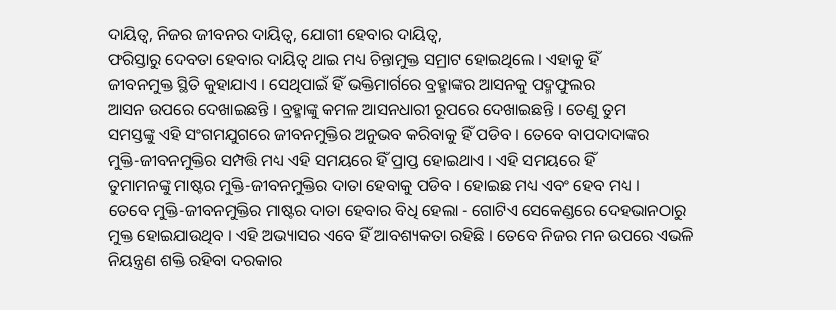ଦାୟିତ୍ୱ, ନିଜର ଜୀବନର ଦାୟିତ୍ୱ, ଯୋଗୀ ହେବାର ଦାୟିତ୍ୱ,
ଫରିସ୍ତାରୁ ଦେବତା ହେବାର ଦାୟିତ୍ୱ ଥାଇ ମଧ୍ୟ ଚିନ୍ତାମୁକ୍ତ ସମ୍ରାଟ ହୋଇଥିଲେ । ଏହାକୁ ହିଁ
ଜୀବନମୁକ୍ତ ସ୍ଥିତି କୁହାଯାଏ । ସେଥିପାଇଁ ହିଁ ଭକ୍ତିମାର୍ଗରେ ବ୍ରହ୍ମାଙ୍କର ଆସନକୁ ପଦ୍ମଫୁଲର
ଆସନ ଉପରେ ଦେଖାଇଛନ୍ତି । ବ୍ରହ୍ମାଙ୍କୁ କମଳ ଆସନଧାରୀ ରୂପରେ ଦେଖାଇଛନ୍ତି । ତେଣୁ ତୁମ
ସମସ୍ତଙ୍କୁ ଏହି ସଂଗମଯୁଗରେ ଜୀବନମୁକ୍ତିର ଅନୁଭବ କରିବାକୁ ହିଁ ପଡିବ । ତେବେ ବାପଦାଦାଙ୍କର
ମୁକ୍ତି-ଜୀବନମୁକ୍ତିର ସମ୍ପତ୍ତି ମଧ୍ୟ ଏହି ସମୟରେ ହିଁ ପ୍ରାପ୍ତ ହୋଇଥାଏ । ଏହି ସମୟରେ ହିଁ
ତୁମାମନଙ୍କୁ ମାଷ୍ଟର ମୁକ୍ତି-ଜୀବନମୁକ୍ତିର ଦାତା ହେବାକୁ ପଡିବ । ହୋଇଛ ମଧ୍ୟ ଏବଂ ହେବ ମଧ୍ୟ ।
ତେବେ ମୁକ୍ତି-ଜୀବନମୁକ୍ତିର ମାଷ୍ଟର ଦାତା ହେବାର ବିଧି ହେଲା - ଗୋଟିଏ ସେକେଣ୍ଡରେ ଦେହଭାନଠାରୁ
ମୁକ୍ତ ହୋଇଯାଉଥିବ । ଏହି ଅଭ୍ୟାସର ଏବେ ହିଁ ଆବଶ୍ୟକତା ରହିଛି । ତେବେ ନିଜର ମନ ଉପରେ ଏଭଳି
ନିୟନ୍ତ୍ରଣ ଶକ୍ତି ରହିବା ଦରକାର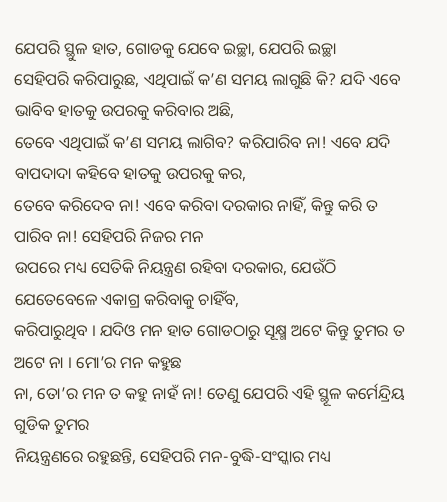ଯେପରି ସ୍ଥୁଳ ହାତ, ଗୋଡକୁ ଯେବେ ଇଚ୍ଛା, ଯେପରି ଇଚ୍ଛା
ସେହିପରି କରିପାରୁଛ, ଏଥିପାଇଁ କ’ଣ ସମୟ ଲାଗୁଛି କି? ଯଦି ଏବେ ଭାବିବ ହାତକୁ ଉପରକୁ କରିବାର ଅଛି,
ତେବେ ଏଥିପାଇଁ କ’ଣ ସମୟ ଲାଗିବ? କରିପାରିବ ନା! ଏବେ ଯଦି ବାପଦାଦା କହିବେ ହାତକୁ ଉପରକୁ କର,
ତେବେ କରିଦେବ ନା! ଏବେ କରିବା ଦରକାର ନାହିଁ, କିନ୍ତୁ କରି ତ ପାରିବ ନା! ସେହିପରି ନିଜର ମନ
ଉପରେ ମଧ୍ୟ ସେତିକି ନିୟନ୍ତ୍ରଣ ରହିବା ଦରକାର, ଯେଉଁଠି ଯେତେବେଳେ ଏକାଗ୍ର କରିବାକୁ ଚାହିଁବ,
କରିପାରୁଥିବ । ଯଦିଓ ମନ ହାତ ଗୋଡଠାରୁ ସୂକ୍ଷ୍ମ ଅଟେ କିନ୍ତୁ ତୁମର ତ ଅଟେ ନା । ମୋ’ର ମନ କହୁଛ
ନା, ତୋ’ର ମନ ତ କହୁ ନାହଁ ନା! ତେଣୁ ଯେପରି ଏହି ସ୍ଥୂଳ କର୍ମେନ୍ଦ୍ରିୟ ଗୁଡିକ ତୁମର
ନିୟନ୍ତ୍ରଣରେ ରହୁଛନ୍ତି, ସେହିପରି ମନ-ବୁଦ୍ଧି-ସଂସ୍କାର ମଧ୍ୟ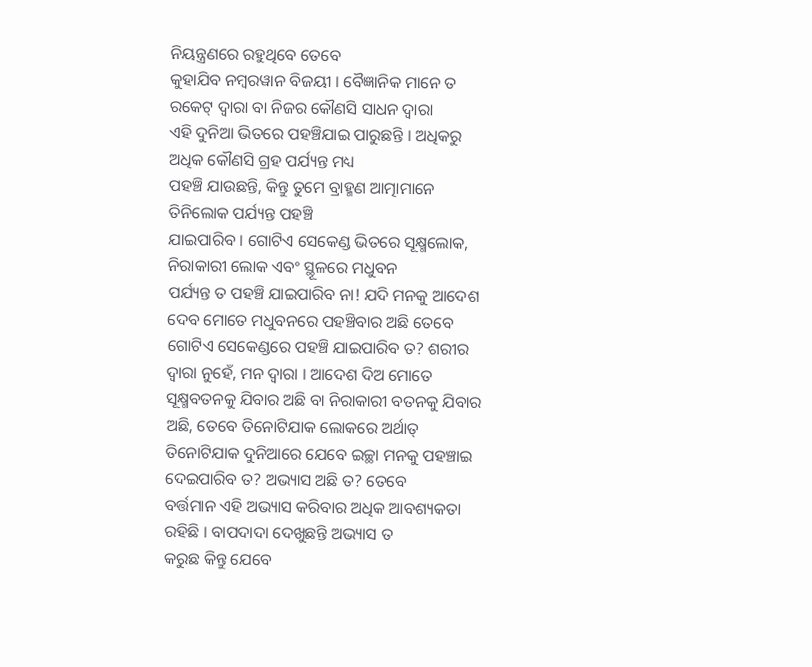ନିୟନ୍ତ୍ରଣରେ ରହୁଥିବେ ତେବେ
କୁହାଯିବ ନମ୍ବରୱାନ ବିଜୟୀ । ବୈଜ୍ଞାନିକ ମାନେ ତ ରକେଟ୍ ଦ୍ୱାରା ବା ନିଜର କୌଣସି ସାଧନ ଦ୍ୱାରା
ଏହି ଦୁନିଆ ଭିତରେ ପହଞ୍ଚିଯାଇ ପାରୁଛନ୍ତି । ଅଧିକରୁ ଅଧିକ କୌଣସି ଗ୍ରହ ପର୍ଯ୍ୟନ୍ତ ମଧ୍ୟ
ପହଞ୍ଚି ଯାଉଛନ୍ତି, କିନ୍ତୁ ତୁମେ ବ୍ରାହ୍ମଣ ଆତ୍ମାମାନେ ତିନିଲୋକ ପର୍ଯ୍ୟନ୍ତ ପହଞ୍ଚି
ଯାଇପାରିବ । ଗୋଟିଏ ସେକେଣ୍ଡ ଭିତରେ ସୂକ୍ଷ୍ମଲୋକ, ନିରାକାରୀ ଲୋକ ଏବଂ ସ୍ଥୂଳରେ ମଧୁବନ
ପର୍ଯ୍ୟନ୍ତ ତ ପହଞ୍ଚି ଯାଇପାରିବ ନା! ଯଦି ମନକୁ ଆଦେଶ ଦେବ ମୋତେ ମଧୁବନରେ ପହଞ୍ଚିବାର ଅଛି ତେବେ
ଗୋଟିଏ ସେକେଣ୍ଡରେ ପହଞ୍ଚି ଯାଇପାରିବ ତ? ଶରୀର ଦ୍ୱାରା ନୁହେଁ, ମନ ଦ୍ୱାରା । ଆଦେଶ ଦିଅ ମୋତେ
ସୂକ୍ଷ୍ମବତନକୁ ଯିବାର ଅଛି ବା ନିରାକାରୀ ବତନକୁ ଯିବାର ଅଛି, ତେବେ ତିନୋଟିଯାକ ଲୋକରେ ଅର୍ଥାତ୍
ତିନୋଟିଯାକ ଦୁନିଆରେ ଯେବେ ଇଚ୍ଛା ମନକୁ ପହଞ୍ଚାଇ ଦେଇପାରିବ ତ? ଅଭ୍ୟାସ ଅଛି ତ? ତେବେ
ବର୍ତ୍ତମାନ ଏହି ଅଭ୍ୟାସ କରିବାର ଅଧିକ ଆବଶ୍ୟକତା ରହିଛି । ବାପଦାଦା ଦେଖୁଛନ୍ତି ଅଭ୍ୟାସ ତ
କରୁଛ କିନ୍ତୁ ଯେବେ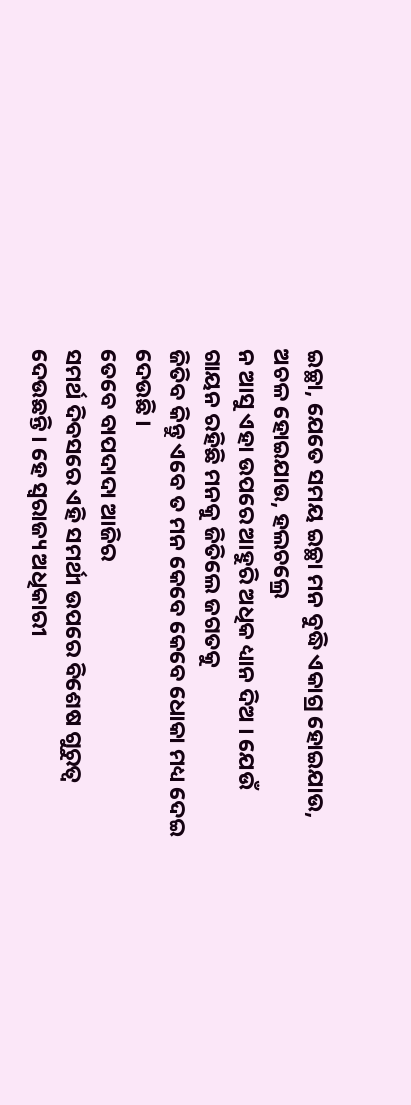ଇଚ୍ଛା, ଯେତେ ସମୟ ଇଚ୍ଛା ମନ ବୁଦ୍ଧି ଏକାଗ୍ର ହୋଇଯାଉ, ଅଚଳ ହୋଇଯାଉ, ହଲଚଲ୍ରେ
ନ ଆସୁ ଏହା ଉପରେ ଆହୁରି ଅଧିକ ଧ୍ୟାନ ଦିଅ । ଯେଉଁ ଗାୟନ ରହିଛି ମନକୁ ଜିତିଲେ ଜଗତକୁ
ଜିତିବ କିନ୍ତୁ ଏବେ ତ ମନ କେବେ କେବେ ଧୋକା ମଧ୍ୟ ଦେଇ ଦେଉଛି ।
ତେବେ ବାପଦାଦା ଆଜିର
ସମର୍ଥ ଦିବସରେ ଏହି ସମର୍ଥୀ ଉପରେ ବିଶେଷ ଗୁରୁତ୍ୱ ଦେଉଛନ୍ତି । ହେ ସ୍ୱରାଜ୍ୟ ଅଧିକାରୀ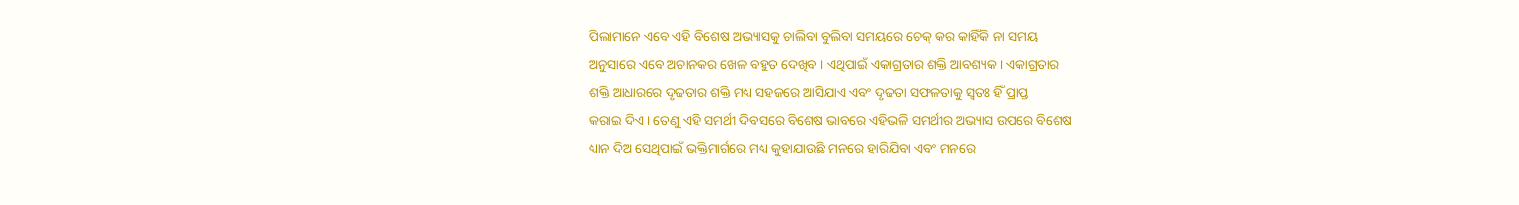ପିଲାମାନେ ଏବେ ଏହି ବିଶେଷ ଅଭ୍ୟାସକୁ ଚାଲିବା ବୁଲିବା ସମୟରେ ଚେକ୍ କର କାହିଁକି ନା ସମୟ
ଅନୁସାରେ ଏବେ ଅଚାନକର ଖେଳ ବହୁତ ଦେଖିବ । ଏଥିପାଇଁ ଏକାଗ୍ରତାର ଶକ୍ତି ଆବଶ୍ୟକ । ଏକାଗ୍ରତାର
ଶକ୍ତି ଆଧାରରେ ଦୃଢତାର ଶକ୍ତି ମଧ୍ୟ ସହଜରେ ଆସିଯାଏ ଏବଂ ଦୃଢତା ସଫଳତାକୁ ସ୍ୱତଃ ହିଁ ପ୍ରାପ୍ତ
କରାଇ ଦିଏ । ତେଣୁ ଏହି ସମର୍ଥୀ ଦିବସରେ ବିଶେଷ ଭାବରେ ଏହିଭଳି ସମର୍ଥୀର ଅଭ୍ୟାସ ଉପରେ ବିଶେଷ
ଧ୍ୟାନ ଦିଅ ସେଥିପାଇଁ ଭକ୍ତିମାର୍ଗରେ ମଧ୍ୟ କୁହାଯାଉଛି ମନରେ ହାରିଯିବା ଏବଂ ମନରେ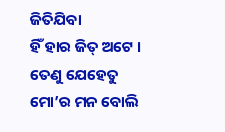ଜିତିଯିବା
ହିଁ ହାର ଜିତ୍ ଅଟେ । ତେଣୁ ଯେହେତୁ ମୋ’ର ମନ ବୋଲି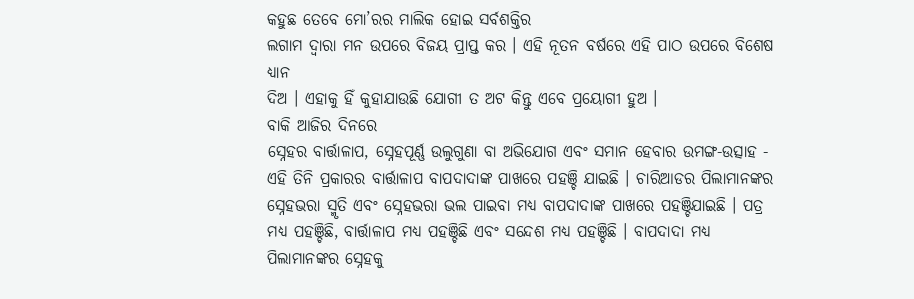କହୁଛ ତେବେ ମୋ’ରର ମାଲିକ ହୋଇ ସର୍ବଶକ୍ତିର
ଲଗାମ ଦ୍ୱାରା ମନ ଉପରେ ବିଜୟ ପ୍ରାପ୍ତ କର । ଏହି ନୂତନ ବର୍ଷରେ ଏହି ପାଠ ଉପରେ ବିଶେଷ ଧ୍ୟାନ
ଦିଅ । ଏହାକୁ ହିଁ କୁହାଯାଉଛି ଯୋଗୀ ତ ଅଟ କିନ୍ତୁ ଏବେ ପ୍ରୟୋଗୀ ହୁଅ ।
ବାକି ଆଜିର ଦିନରେ
ସ୍ନେହର ବାର୍ତ୍ତାଳାପ, ସ୍ନେହପୂର୍ଣ୍ଣ ଉଲୁଗୁଣା ବା ଅଭିଯୋଗ ଏବଂ ସମାନ ହେବାର ଉମଙ୍ଗ-ଉତ୍ସାହ -
ଏହି ତିନି ପ୍ରକାରର ବାର୍ତ୍ତାଳାପ ବାପଦାଦାଙ୍କ ପାଖରେ ପହଞ୍ଚି ଯାଇଛି । ଚାରିଆଡର ପିଲାମାନଙ୍କର
ସ୍ନେହଭରା ସ୍ମୃତି ଏବଂ ସ୍ନେହଭରା ଭଲ ପାଇବା ମଧ୍ୟ ବାପଦାଦାଙ୍କ ପାଖରେ ପହଞ୍ଚିଯାଇଛି । ପତ୍ର
ମଧ୍ୟ ପହଞ୍ଚିଛି, ବାର୍ତ୍ତାଳାପ ମଧ୍ୟ ପହଞ୍ଚିଛି ଏବଂ ସନ୍ଦେଶ ମଧ୍ୟ ପହଞ୍ଚିଛି । ବାପଦାଦା ମଧ୍ୟ
ପିଲାମାନଙ୍କର ସ୍ନେହକୁ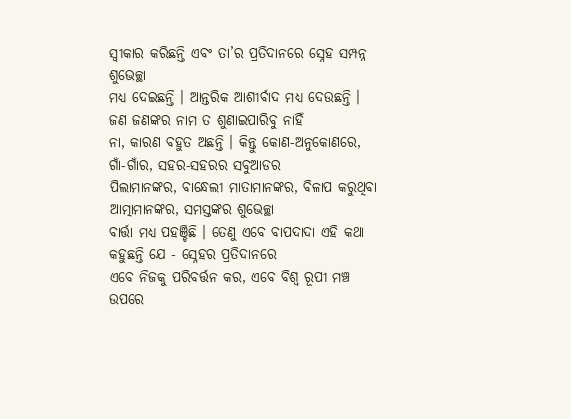ସ୍ୱୀକାର କରିଛନ୍ତି ଏବଂ ତା’ର ପ୍ରତିଦାନରେ ସ୍ନେହ ସମ୍ପନ୍ନ ଶୁଭେଚ୍ଛା
ମଧ୍ୟ ଦେଇଛନ୍ତି । ଆନ୍ତରିକ ଆଶୀର୍ବାଦ ମଧ୍ୟ ଦେଉଛନ୍ତି । ଜଣ ଜଣଙ୍କର ନାମ ତ ଶୁଣାଇପାରିବୁ ନାହିଁ
ନା, କାରଣ ବହୁତ ଅଛନ୍ତି । କିନ୍ତୁ କୋଣ-ଅନୁକୋଣରେ, ଗାଁ-ଗାଁର, ସହର-ସହରର ସବୁଆଡର
ପିଲାମାନଙ୍କର, ବାନ୍ଧେଲୀ ମାତାମାନଙ୍କର, ବିଳାପ କରୁଥିବା ଆତ୍ମାମାନଙ୍କର, ସମସ୍ତଙ୍କର ଶୁଭେଚ୍ଛା
ବାର୍ତ୍ତା ମଧ୍ୟ ପହଞ୍ଚିଛି । ତେଣୁ ଏବେ ବାପଦାଦା ଏହି କଥା କହୁଛନ୍ତି ଯେ - ସ୍ନେହର ପ୍ରତିଦାନରେ
ଏବେ ନିଜକୁ ପରିବର୍ତ୍ତନ କର, ଏବେ ବିଶ୍ୱ ରୂପୀ ମଞ୍ଚ ଉପରେ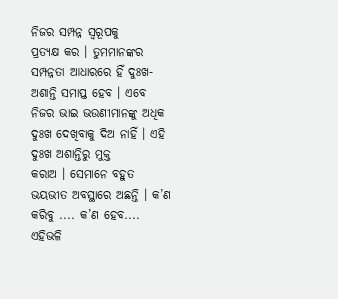ନିଜର ସମ୍ପନ୍ନ ସ୍ୱରୂପକୁ
ପ୍ରତ୍ୟକ୍ଷ କର । ତୁମମାନଙ୍କର ସମ୍ପନ୍ନତା ଆଧାରରେ ହିଁ ଦୁଃଖ-ଅଶାନ୍ତି ସମାପ୍ତ ହେବ । ଏବେ
ନିଜର ଭାଇ ଭଉଣୀମାନଙ୍କୁ ଅଧିକ ଦୁଃଖ ଦେଖିବାକୁ ଦିଅ ନାହିଁ । ଏହି ଦୁଃଖ ଅଶାନ୍ତିରୁ ମୁକ୍ତ
କରାଅ । ସେମାନେ ବହୁତ ଭୟଭୀତ ଅବସ୍ଥାରେ ଅଛନ୍ତି । କ’ଣ କରିବୁ .... କ’ଣ ହେବ.... ଏହିଭଳି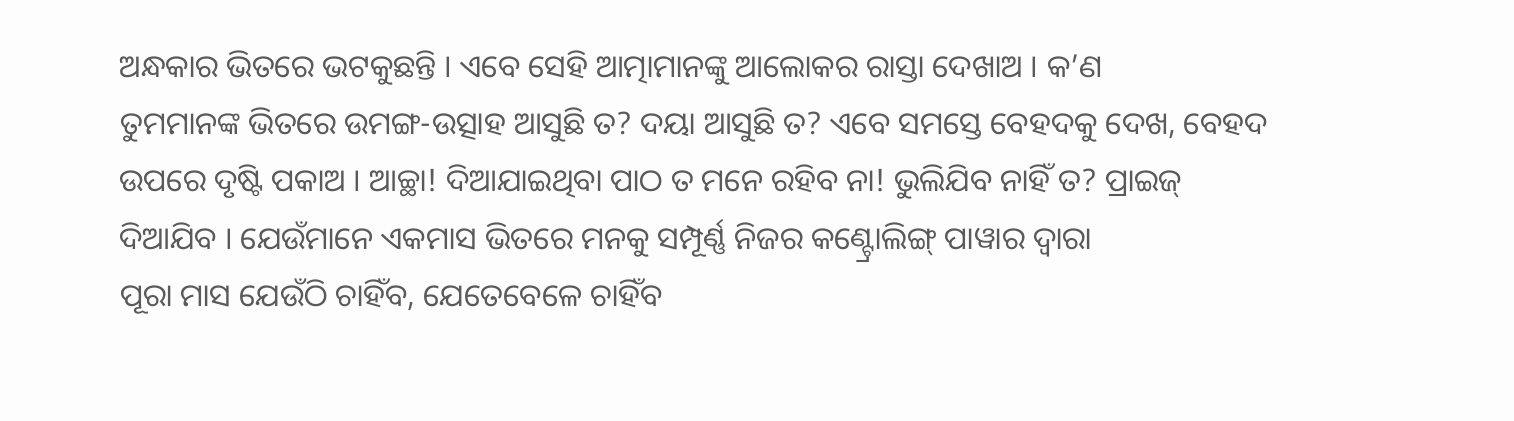ଅନ୍ଧକାର ଭିତରେ ଭଟକୁଛନ୍ତି । ଏବେ ସେହି ଆତ୍ମାମାନଙ୍କୁ ଆଲୋକର ରାସ୍ତା ଦେଖାଅ । କ’ଣ
ତୁମମାନଙ୍କ ଭିତରେ ଉମଙ୍ଗ-ଉତ୍ସାହ ଆସୁଛି ତ? ଦୟା ଆସୁଛି ତ? ଏବେ ସମସ୍ତେ ବେହଦକୁ ଦେଖ, ବେହଦ
ଉପରେ ଦୃଷ୍ଟି ପକାଅ । ଆଚ୍ଛା! ଦିଆଯାଇଥିବା ପାଠ ତ ମନେ ରହିବ ନା! ଭୁଲିଯିବ ନାହିଁ ତ? ପ୍ରାଇଜ୍
ଦିଆଯିବ । ଯେଉଁମାନେ ଏକମାସ ଭିତରେ ମନକୁ ସମ୍ପୂର୍ଣ୍ଣ ନିଜର କଣ୍ଟ୍ରୋଲିଙ୍ଗ୍ ପାୱାର ଦ୍ୱାରା
ପୂରା ମାସ ଯେଉଁଠି ଚାହିଁବ, ଯେତେବେଳେ ଚାହିଁବ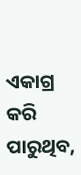ଏକାଗ୍ର କରି ପାରୁଥିବ,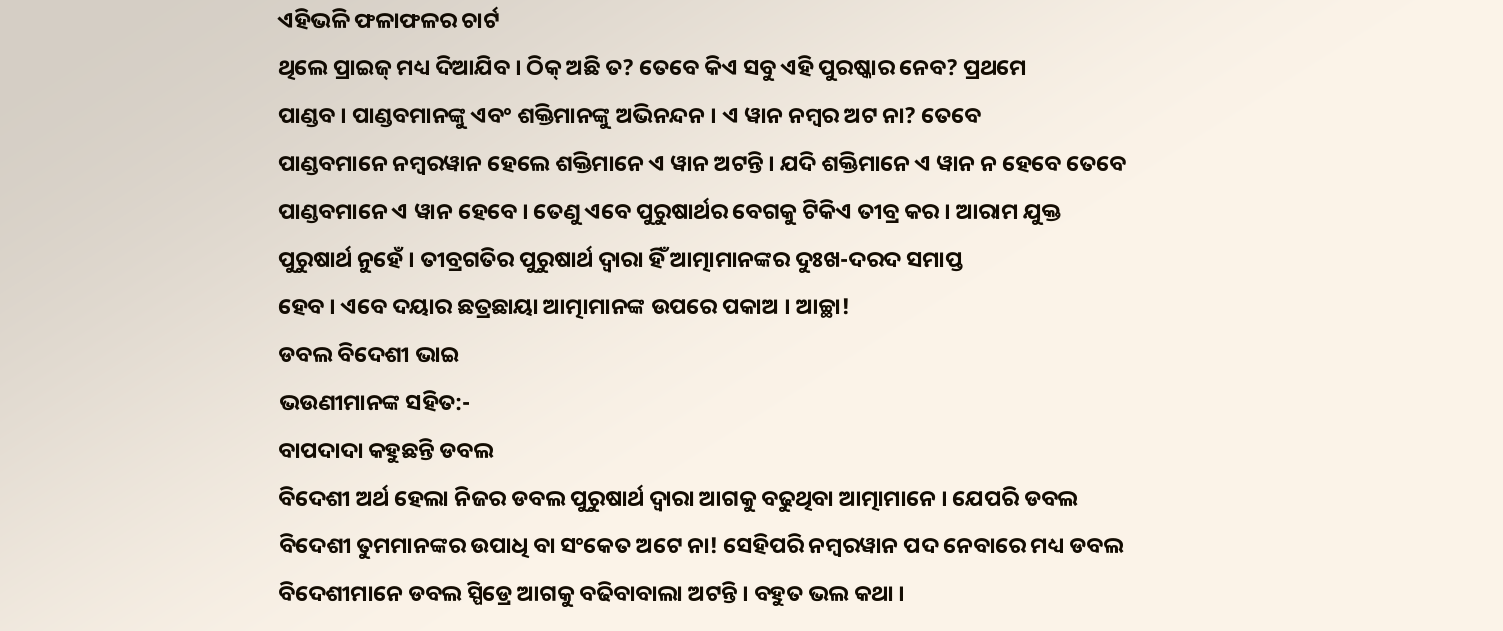ଏହିଭଳି ଫଳାଫଳର ଚାର୍ଟ
ଥିଲେ ପ୍ରାଇଜ୍ ମଧ୍ୟ ଦିଆଯିବ । ଠିକ୍ ଅଛି ତ? ତେବେ କିଏ ସବୁ ଏହି ପୁରଷ୍କାର ନେବ? ପ୍ରଥମେ
ପାଣ୍ଡବ । ପାଣ୍ଡବମାନଙ୍କୁ ଏବଂ ଶକ୍ତିମାନଙ୍କୁ ଅଭିନନ୍ଦନ । ଏ ୱାନ ନମ୍ବର ଅଟ ନା? ତେବେ
ପାଣ୍ଡବମାନେ ନମ୍ବରୱାନ ହେଲେ ଶକ୍ତିମାନେ ଏ ୱାନ ଅଟନ୍ତି । ଯଦି ଶକ୍ତିମାନେ ଏ ୱାନ ନ ହେବେ ତେବେ
ପାଣ୍ଡବମାନେ ଏ ୱାନ ହେବେ । ତେଣୁ ଏବେ ପୁରୁଷାର୍ଥର ବେଗକୁ ଟିକିଏ ତୀବ୍ର କର । ଆରାମ ଯୁକ୍ତ
ପୁରୁଷାର୍ଥ ନୁହେଁ । ତୀବ୍ରଗତିର ପୁରୁଷାର୍ଥ ଦ୍ୱାରା ହିଁ ଆତ୍ମାମାନଙ୍କର ଦୁଃଖ-ଦରଦ ସମାପ୍ତ
ହେବ । ଏବେ ଦୟାର ଛତ୍ରଛାୟା ଆତ୍ମାମାନଙ୍କ ଉପରେ ପକାଅ । ଆଚ୍ଛା!
ଡବଲ ବିଦେଶୀ ଭାଇ
ଭଉଣୀମାନଙ୍କ ସହିତ:-
ବାପଦାଦା କହୁଛନ୍ତି ଡବଲ
ବିଦେଶୀ ଅର୍ଥ ହେଲା ନିଜର ଡବଲ ପୁରୁଷାର୍ଥ ଦ୍ୱାରା ଆଗକୁ ବଢୁଥିବା ଆତ୍ମାମାନେ । ଯେପରି ଡବଲ
ବିଦେଶୀ ତୁମମାନଙ୍କର ଉପାଧି ବା ସଂକେତ ଅଟେ ନା! ସେହିପରି ନମ୍ବରୱାନ ପଦ ନେବାରେ ମଧ୍ୟ ଡବଲ
ବିଦେଶୀମାନେ ଡବଲ ସ୍ପିଡ୍ରେ ଆଗକୁ ବଢିବାବାଲା ଅଟନ୍ତି । ବହୁତ ଭଲ କଥା ।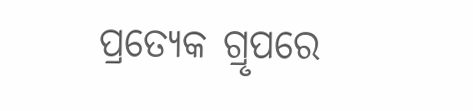ପ୍ରତ୍ୟେକ ଗ୍ରୃପରେ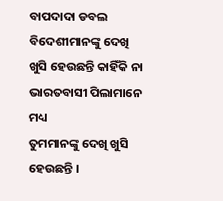ବାପଦାଦା ଡବଲ ବିଦେଶୀମାନଙ୍କୁ ଦେଖି ଖୁସି ହେଉଛନ୍ତି କାହିଁକି ନା ଭାରତବାସୀ ପିଲାମାନେ ମଧ୍ୟ
ତୁମମାନଙ୍କୁ ଦେଖି ଖୁସି ହେଉଛନ୍ତି ।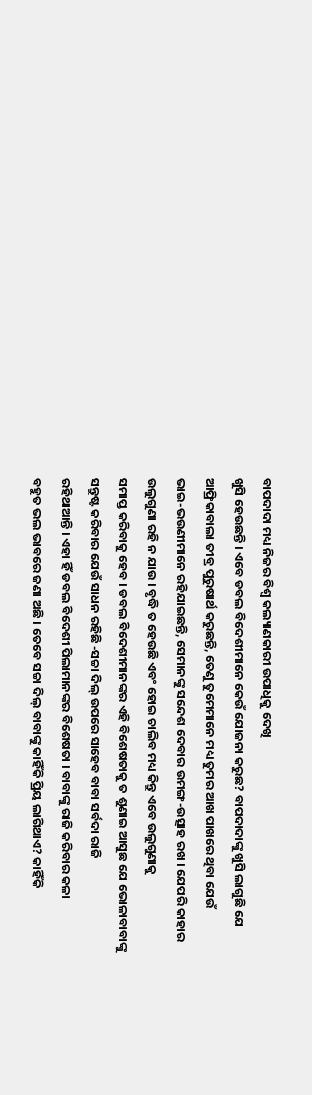ବାପଦାଦା ମଧ୍ୟ ନିଜର ବିଶ୍ୱ କଲ୍ୟାଣକାରୀ ଉପାଧିକୁ ଦେଖି
ଖୁସି ହେଉଛନ୍ତି । ଏବେ ଡବଲ ବିଦେଶୀମାନେ କେଉଁ ଯୋଜନା କରୁଛ? ବାପଦାଦାଙ୍କୁ ଖୁସି ଲାଗୁଛି ଯେ
ଆଫ୍ରିକାବାଲା ତୀବ୍ର ପୁରୁଷାର୍ଥ କରୁଛନ୍ତି, ତେଣୁ ତୁମେମାନେ ମଧ୍ୟ ତୁମର ଆଖ ପାଖରେ ଥିବା ଯେଉଁ
ଭାଇ-ଭଉଣୀମାନେ ରହିଯାଇଛନ୍ତି, ସେମାନଙ୍କୁ ସନ୍ଦେଶ ଦେବାର ଉମଙ୍ଗ-ଉତ୍ସାହ ରଖ । ଯେପରି କାହାର
ଉଲୁଗୁଣା ରହି ନ ଯାଉ । ବୃଦ୍ଧି ତ ହେଉଛି ଏବଂ ହୋଇ ଚାଲିବ ମଧ୍ୟ କିନ୍ତୁ ଏବେ ଉଲୁଗୁଣାକୁ
ସମାପ୍ତ କରିବାକୁ ହେବ । ଡବଲ ବିଦେଶୀମାନଙ୍କର ଏହି ବିଶେଷତାକୁ ତ ଶୁଣାଇ ଆସୁଛ ଯେ ଭୋଳାବାବାଙ୍କୁ
ସନ୍ତୁଷ୍ଟ କରିବାର ଯେଉଁ ସାଧନ ରହିଛି -ସଚ୍ଚା ଦିଲ୍ ଉପରେ ସାହେବ ବାବା ସର୍ବଦା ରାଜି
ରହିଥାଆନ୍ତି । ଏହା ହିଁ ଡବଲ ବିଦେଶୀ ପିଲାମାନଙ୍କର ବିଶେଷତା । ବାବାଙ୍କୁ ରାଜି କରିବାର କଳା
ବହୁତ ଭଲ ଭାବରେ ଜଣା ଅଛି । ତେବେ ସଚ୍ଚା ଦିଲ୍ ବାବାଙ୍କୁ କାହିଁକି ପ୍ରିୟ ଲାଗିଥାଏ? କାହିଁକି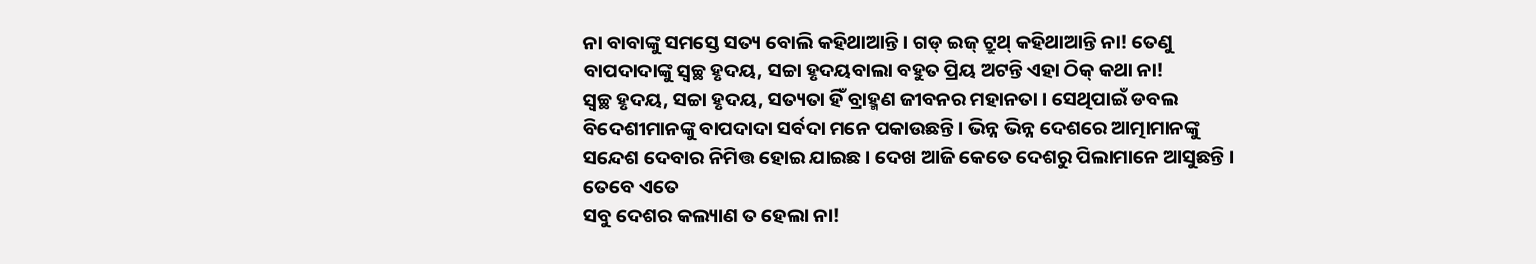ନା ବାବାଙ୍କୁ ସମସ୍ତେ ସତ୍ୟ ବୋଲି କହିଥାଆନ୍ତି । ଗଡ୍ ଇଜ୍ ଟ୍ରୁଥ୍ କହିଥାଆନ୍ତି ନା! ତେଣୁ
ବାପଦାଦାଙ୍କୁ ସ୍ୱଚ୍ଛ ହୃଦୟ, ସଚ୍ଚା ହୃଦୟବାଲା ବହୁତ ପ୍ରିୟ ଅଟନ୍ତି ଏହା ଠିକ୍ କଥା ନା!
ସ୍ୱଚ୍ଛ ହୃଦୟ, ସଚ୍ଚା ହୃଦୟ, ସତ୍ୟତା ହିଁ ବ୍ରାହ୍ମଣ ଜୀବନର ମହାନତା । ସେଥିପାଇଁ ଡବଲ
ବିଦେଶୀମାନଙ୍କୁ ବାପଦାଦା ସର୍ବଦା ମନେ ପକାଉଛନ୍ତି । ଭିନ୍ନ ଭିନ୍ନ ଦେଶରେ ଆତ୍ମାମାନଙ୍କୁ
ସନ୍ଦେଶ ଦେବାର ନିମିତ୍ତ ହୋଇ ଯାଇଛ । ଦେଖ ଆଜି କେତେ ଦେଶରୁ ପିଲାମାନେ ଆସୁଛନ୍ତି । ତେବେ ଏତେ
ସବୁ ଦେଶର କଲ୍ୟାଣ ତ ହେଲା ନା!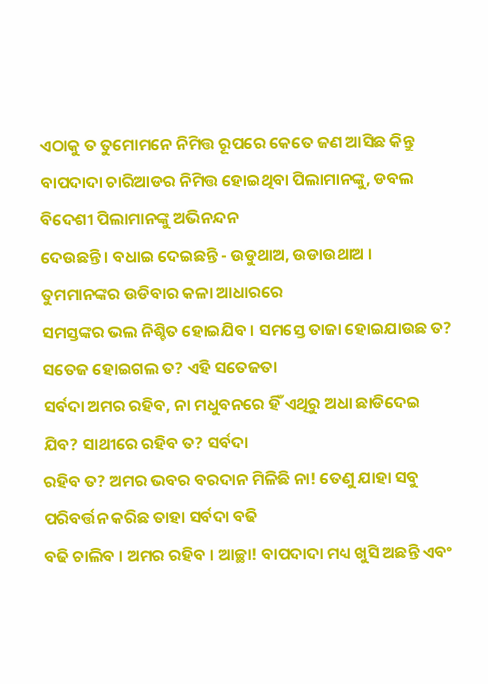ଏଠାକୁ ତ ତୁମୋମନେ ନିମିତ୍ତ ରୂପରେ କେତେ ଜଣ ଆସିଛ କିନ୍ତୁ
ବାପଦାଦା ଚାରିଆଡର ନିମିତ୍ତ ହୋଇଥିବା ପିଲାମାନଙ୍କୁ, ଡବଲ ବିଦେଶୀ ପିଲାମାନଙ୍କୁ ଅଭିନନ୍ଦନ
ଦେଉଛନ୍ତି । ବଧାଇ ଦେଇଛନ୍ତି - ଉଡୁଥାଅ, ଉଡାଉଥାଅ । ତୁମମାନଙ୍କର ଉଡିବାର କଳା ଆଧାରରେ
ସମସ୍ତଙ୍କର ଭଲ ନିଶ୍ଚିତ ହୋଇଯିବ । ସମସ୍ତେ ତାଜା ହୋଇଯାଉଛ ତ? ସତେଜ ହୋଇଗଲ ତ? ଏହି ସତେଜତା
ସର୍ବଦା ଅମର ରହିବ, ନା ମଧୁବନରେ ହିଁ ଏଥିରୁ ଅଧା ଛାଡିଦେଇ ଯିବ? ସାଥୀରେ ରହିବ ତ? ସର୍ବଦା
ରହିବ ତ? ଅମର ଭବର ବରଦାନ ମିଳିଛି ନା! ତେଣୁ ଯାହା ସବୁ ପରିବର୍ତ୍ତନ କରିଛ ତାହା ସର୍ବଦା ବଢି
ବଢି ଚାଲିବ । ଅମର ରହିବ । ଆଚ୍ଛା! ବାପଦାଦା ମଧ୍ୟ ଖୁସି ଅଛନ୍ତି ଏବଂ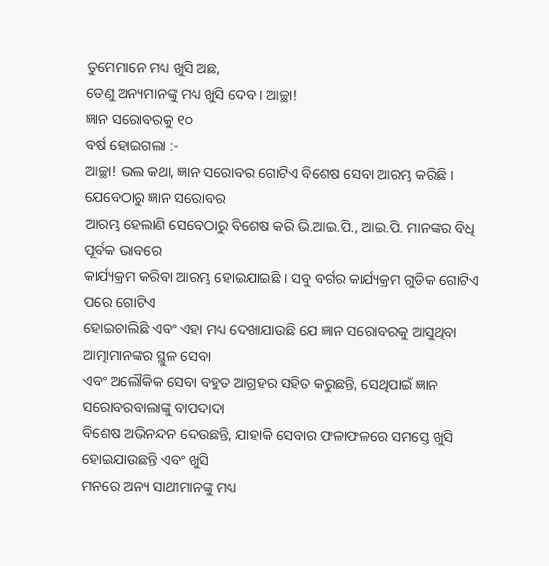ତୁମେମାନେ ମଧ୍ୟ ଖୁସି ଅଛ,
ତେଣୁ ଅନ୍ୟମାନଙ୍କୁ ମଧ୍ୟ ଖୁସି ଦେବ । ଆଚ୍ଛା!
ଜ୍ଞାନ ସରୋବରକୁ ୧୦
ବର୍ଷ ହୋଇଗଲା :-
ଆଚ୍ଛା! ଭଲ କଥା, ଜ୍ଞାନ ସରୋବର ଗୋଟିଏ ବିଶେଷ ସେବା ଆରମ୍ଭ କରିଛି । ଯେବେଠାରୁ ଜ୍ଞାନ ସରୋବର
ଆରମ୍ଭ ହେଲାଣି ସେବେଠାରୁ ବିଶେଷ କରି ଭି.ଆଇ.ପି., ଆଇ.ପି. ମାନଙ୍କର ବିଧି ପୂର୍ବକ ଭାବରେ
କାର୍ଯ୍ୟକ୍ରମ କରିବା ଆରମ୍ଭ ହୋଇଯାଇଛି । ସବୁ ବର୍ଗର କାର୍ଯ୍ୟକ୍ରମ ଗୁଡିକ ଗୋଟିଏ ପରେ ଗୋଟିଏ
ହୋଇଚାଲିଛି ଏବଂ ଏହା ମଧ୍ୟ ଦେଖାଯାଉଛି ଯେ ଜ୍ଞାନ ସରୋବରକୁ ଆସୁଥିବା ଆତ୍ମାମାନଙ୍କର ସ୍ଥୁଳ ସେବା
ଏବଂ ଅଲୌକିକ ସେବା ବହୁତ ଆଗ୍ରହର ସହିତ କରୁଛନ୍ତି, ସେଥିପାଇଁ ଜ୍ଞାନ ସରୋବରବାଲାଙ୍କୁ ବାପଦାଦା
ବିଶେଷ ଅଭିନନ୍ଦନ ଦେଉଛନ୍ତି, ଯାହାକି ସେବାର ଫଳାଫଳରେ ସମସ୍ତେ ଖୁସି ହୋଇଯାଉଛନ୍ତି ଏବଂ ଖୁସି
ମନରେ ଅନ୍ୟ ସାଥୀମାନଙ୍କୁ ମଧ୍ୟ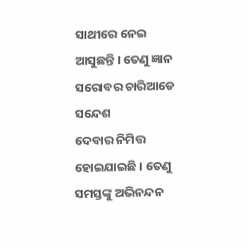ସାଥୀରେ ନେଇ ଆସୁଛନ୍ତି । ତେଣୁ ଜ୍ଞାନ ସରୋବର ଚାରିଆଡେ ସନ୍ଦେଶ
ଦେବାର ନିମିତ୍ତ ହୋଇଯାଇଛି । ତେଣୁ ସମସ୍ତଙ୍କୁ ଅଭିନନ୍ଦନ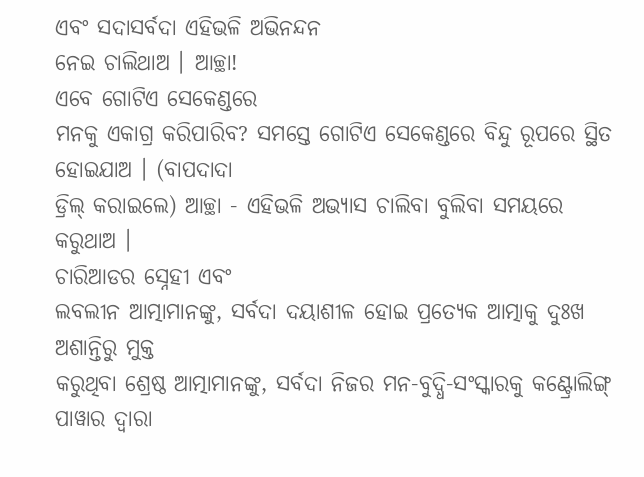ଏବଂ ସଦାସର୍ବଦା ଏହିଭଳି ଅଭିନନ୍ଦନ
ନେଇ ଚାଲିଥାଅ । ଆଚ୍ଛା!
ଏବେ ଗୋଟିଏ ସେକେଣ୍ଡରେ
ମନକୁ ଏକାଗ୍ର କରିପାରିବ? ସମସ୍ତେ ଗୋଟିଏ ସେକେଣ୍ଡରେ ବିନ୍ଦୁ ରୂପରେ ସ୍ଥିତ ହୋଇଯାଅ । (ବାପଦାଦା
ଡ୍ରିଲ୍ କରାଇଲେ) ଆଚ୍ଛା - ଏହିଭଳି ଅଭ୍ୟାସ ଚାଲିବା ବୁଲିବା ସମୟରେ କରୁଥାଅ ।
ଚାରିଆଡର ସ୍ନେହୀ ଏବଂ
ଲବଲୀନ ଆତ୍ମାମାନଙ୍କୁ, ସର୍ବଦା ଦୟାଶୀଳ ହୋଇ ପ୍ରତ୍ୟେକ ଆତ୍ମାକୁ ଦୁଃଖ ଅଶାନ୍ତିରୁ ମୁକ୍ତ
କରୁଥିବା ଶ୍ରେଷ୍ଠ ଆତ୍ମାମାନଙ୍କୁ, ସର୍ବଦା ନିଜର ମନ-ବୁଦ୍ଧି-ସଂସ୍କାରକୁ କଣ୍ଟ୍ରୋଲିଙ୍ଗ୍
ପାୱାର ଦ୍ୱାରା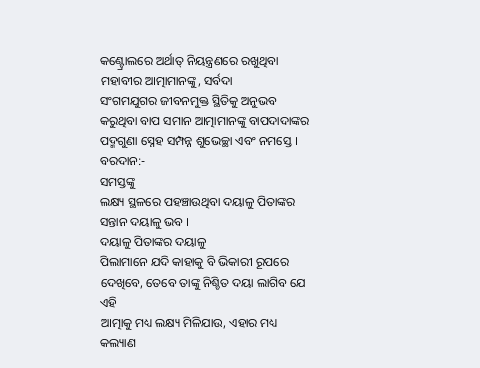କଣ୍ଟ୍ରୋଲରେ ଅର୍ଥାତ୍ ନିୟନ୍ତ୍ରଣରେ ରଖୁଥିବା ମହାବୀର ଆତ୍ମାମାନଙ୍କୁ, ସର୍ବଦା
ସଂଗମଯୁଗର ଜୀବନମୁକ୍ତ ସ୍ଥିତିକୁ ଅନୁଭବ କରୁଥିବା ବାପ ସମାନ ଆତ୍ମାମାନଙ୍କୁ ବାପଦାଦାଙ୍କର
ପଦ୍ମଗୁଣା ସ୍ନେହ ସମ୍ପନ୍ନ ଶୁଭେଚ୍ଛା ଏବଂ ନମସ୍ତେ ।
ବରଦାନ:-
ସମସ୍ତଙ୍କୁ
ଲକ୍ଷ୍ୟ ସ୍ଥଳରେ ପହଞ୍ଚାଉଥିବା ଦୟାଳୁ ପିତାଙ୍କର ସନ୍ତାନ ଦୟାଳୁ ଭବ ।
ଦୟାଳୁ ପିତାଙ୍କର ଦୟାଳୁ
ପିଲାମାନେ ଯଦି କାହାକୁ ବି ଭିକାରୀ ରୂପରେ ଦେଖିବେ, ତେବେ ତାଙ୍କୁ ନିଶ୍ଚିତ ଦୟା ଲାଗିବ ଯେ ଏହି
ଆତ୍ମାକୁ ମଧ୍ୟ ଲକ୍ଷ୍ୟ ମିଳିଯାଉ, ଏହାର ମଧ୍ୟ କଲ୍ୟାଣ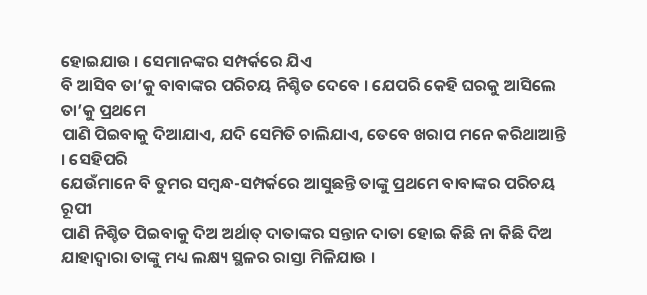ହୋଇଯାଉ । ସେମାନଙ୍କର ସମ୍ପର୍କରେ ଯିଏ
ବି ଆସିବ ତା’କୁ ବାବାଙ୍କର ପରିଚୟ ନିଶ୍ଚିତ ଦେବେ । ଯେପରି କେହି ଘରକୁ ଆସିଲେ ତା’କୁ ପ୍ରଥମେ
ପାଣି ପିଇବାକୁ ଦିଆଯାଏ, ଯଦି ସେମିତି ଚାଲିଯାଏ, ତେବେ ଖରାପ ମନେ କରିଥାଆନ୍ତି । ସେହିପରି
ଯେଉଁମାନେ ବି ତୁମର ସମ୍ବନ୍ଧ-ସମ୍ପର୍କରେ ଆସୁଛନ୍ତି ତାଙ୍କୁ ପ୍ରଥମେ ବାବାଙ୍କର ପରିଚୟ ରୂପୀ
ପାଣି ନିଶ୍ଚିତ ପିଇବାକୁ ଦିଅ ଅର୍ଥାତ୍ ଦାତାଙ୍କର ସନ୍ତାନ ଦାତା ହୋଇ କିଛି ନା କିଛି ଦିଅ
ଯାହାଦ୍ୱାରା ତାଙ୍କୁ ମଧ୍ୟ ଲକ୍ଷ୍ୟ ସ୍ଥଳର ରାସ୍ତା ମିଳିଯାଉ ।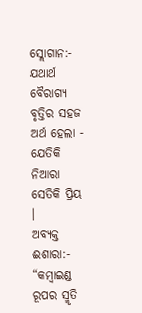ସ୍ଲୋଗାନ:-
ଯଥାର୍ଥ
ବୈରାଗ୍ୟ ବୃତ୍ତିର ସହଜ ଅର୍ଥ ହେଲା - ଯେତିକି ନିଆରା ସେତିକି ପ୍ରିୟ ।
ଅବ୍ୟକ୍ତ ଈଶାରା:-
“କମ୍ବାଇଣ୍ଡ ରୂପର ସ୍ମୃତି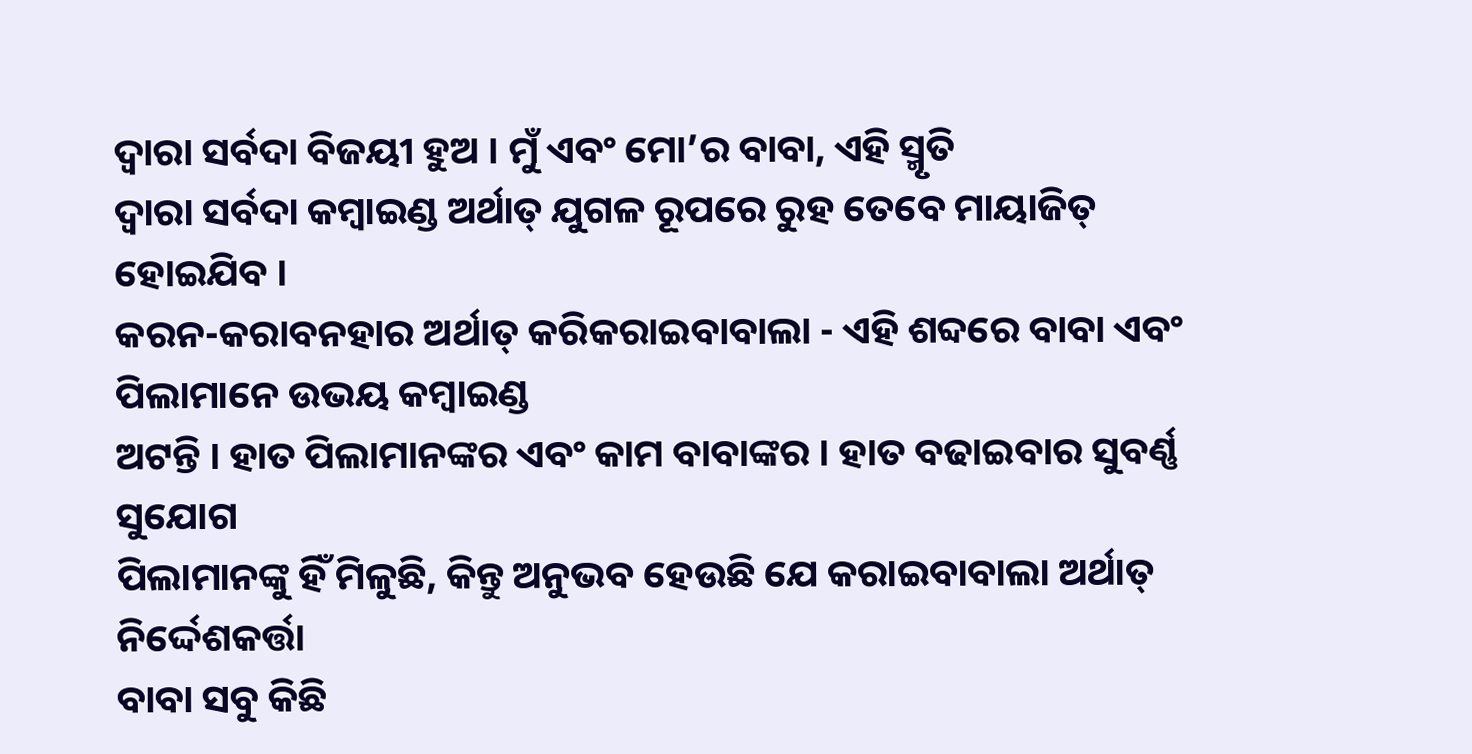ଦ୍ୱାରା ସର୍ବଦା ବିଜୟୀ ହୁଅ । ମୁଁ ଏବଂ ମୋ’ର ବାବା, ଏହି ସ୍ମୃତି
ଦ୍ୱାରା ସର୍ବଦା କମ୍ବାଇଣ୍ଡ ଅର୍ଥାତ୍ ଯୁଗଳ ରୂପରେ ରୁହ ତେବେ ମାୟାଜିତ୍ ହୋଇଯିବ ।
କରନ-କରାବନହାର ଅର୍ଥାତ୍ କରିକରାଇବାବାଲା - ଏହି ଶବ୍ଦରେ ବାବା ଏବଂ ପିଲାମାନେ ଉଭୟ କମ୍ବାଇଣ୍ଡ
ଅଟନ୍ତି । ହାତ ପିଲାମାନଙ୍କର ଏବଂ କାମ ବାବାଙ୍କର । ହାତ ବଢାଇବାର ସୁବର୍ଣ୍ଣ ସୁଯୋଗ
ପିଲାମାନଙ୍କୁ ହିଁ ମିଳୁଛି, କିନ୍ତୁ ଅନୁଭବ ହେଉଛି ଯେ କରାଇବାବାଲା ଅର୍ଥାତ୍ ନିର୍ଦ୍ଦେଶକର୍ତ୍ତା
ବାବା ସବୁ କିଛି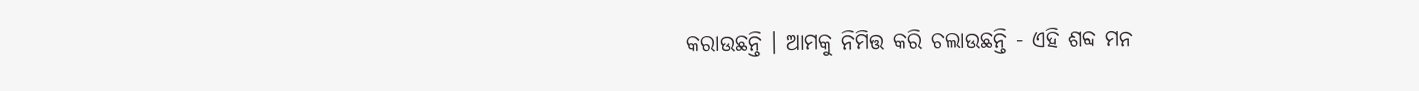କରାଉଛନ୍ତି । ଆମକୁ ନିମିତ୍ତ କରି ଚଲାଉଛନ୍ତି - ଏହି ଶବ୍ଦ ମନ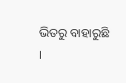ଭିତରୁ ବାହାରୁଛି
।